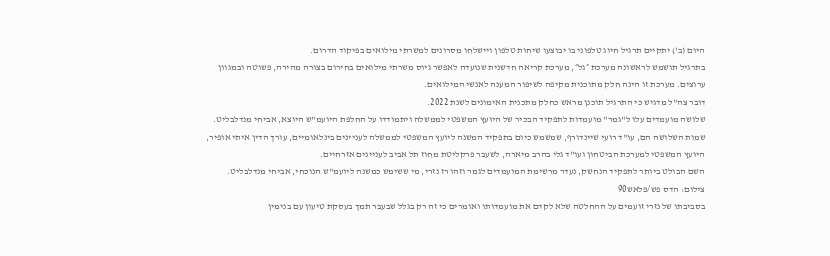היום (ב') יתקיים תרגיל חיוג טלפוני בו יבוצעו שיחות טלפון ויישלחו מסרונים למשרתי מילואים בפיקוד הדרום.
בתרגיל תושמש לראשונה מערכת ״גל״, מערכת קריאה חדשנית שנועדה לאפשר גיוס משרתי מילואים בחירום בצורה מהירה, פשוטה ובמגוון ערוצים. מערכת זו הינה חלק מתוכנית מקיפה לשיפור המענה לאנשי המילואים.
דובר צה"ל מדגיש כי התרגיל תוכנן מראש כחלק מתכנית האימונים לשנת 2022.
שלושה מועמדים עלו ל"גמר" מועמדות לתפקיד הבכיר של היועץ המשפטי לממשלה ויתמודדו על החלפת היועמ"ש היוצא, אביחי מנדלבליט.
שמות השלושה הם, עו"ד רועי שיינדורף, שמשמש כיום בתפקיד המשנה ליועץ המשפטי לממשלה לעניינים בינלאומיים, עורך הדין איתי אופיר, היועץ המשפטי למערכת הביטחון ועו"ד גלי בהרב מיארה, לשעבר פרקליטת מחוז תל אביב לעניינים אזרחיים.
השם הבולט ביותר לתפקיד הנחשק, נעדר מרשימת המועמדים לגמר וזהו רז נזרי, מי ששימש כמשנה ליועמ"ש הנוכחי, אביחי מנדלבליט.
צילום: הדס פש/פלאש90
בסביבתו של נזרי זועמים על ההחלטה שלא לקדם את מועמדותו ואומרים כי זה רק בגלל שבעבר תמך בעסקת טיעון עם בנימין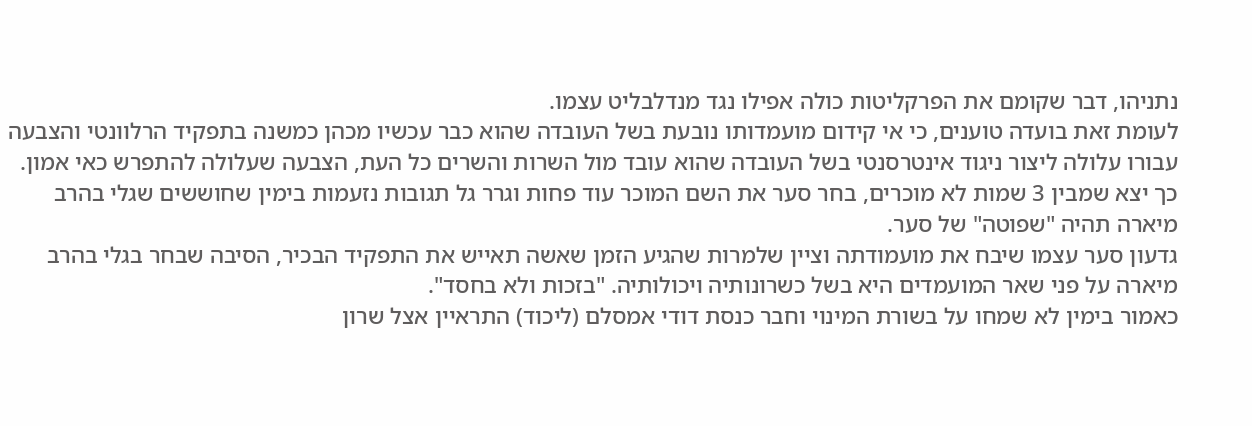נתניהו, דבר שקומם את הפרקליטות כולה אפילו נגד מנדלבליט עצמו.
לעומת זאת בועדה טוענים, כי אי קידום מועמדותו נובעת בשל העובדה שהוא כבר עכשיו מכהן כמשנה בתפקיד הרלוונטי והצבעה עבורו עלולה ליצור ניגוד אינטרסנטי בשל העובדה שהוא עובד מול השרות והשרים כל העת, הצבעה שעלולה להתפרש כאי אמון.
כך יצא שמבין 3 שמות לא מוכרים, בחר סער את השם המוכר עוד פחות וגרר גל תגובות נזעמות בימין שחוששים שגלי בהרב מיארה תהיה "שפוטה" של סער.
גדעון סער עצמו שיבח את מועמודתה וציין שלמרות שהגיע הזמן שאשה תאייש את התפקיד הבכיר, הסיבה שבחר בגלי בהרב מיארה על פני שאר המועמדים היא בשל כשרונותיה ויכולותיה. "בזכות ולא בחסד".
כאמור בימין לא שמחו על בשורת המינוי וחבר כנסת דודי אמסלם (ליכוד) התראיין אצל שרון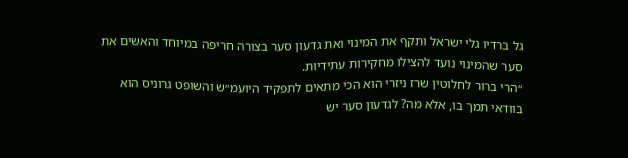גל ברדיו גלי ישראל ותקף את המינוי ואת גדעון סער בצורה חריפה במיוחד והאשים את סער שהמינוי נועד להצילו מחקירות עתידיות.
״הרי ברור לחלוטין שרז ניזרי הוא הכי מתאים לתפקיד היועמ״ש והשופט גרוניס הוא בוודאי תמך בו, אלא מה? לגדעון סער יש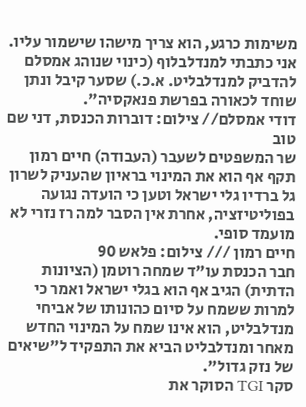משימות כרגע, הוא צריך מישהו שישמור עליו. אני כתבתי למנדלבלוף (כינוי שנוהג אמסלם להדביק למנדלבליט. א.כ.) שסער קיבל ונתן שוחד לכאורה בפרשת פנאקסיה".
דודי אמסלם// צילום: דוברות הכנסת, דני שם טוב
שר המשפטים לשעבר (העבודה) חיים רמון תקף אף הוא את המינוי בראיון שהעניק לשרון גל ברדיו גלי ישראל וטען כי הועדה נגועה בפוליטיזציה, אחרת אין הסבר למה רז נזרי לא מועמד סופי.
חיים רמון /// צילום: פלאש 90
חבר הכנסת עו"ד שמחה רוטמן (הציונות הדתית) הגיב אף הוא בגלי ישראל ואמר כי למרות ששמח על סיום כהונותו של אביחי מנדלבליט, הוא אינו שמח על המינוי החדש מאחר ומנדלבליט הביא את התפקיד ל"שיאים של נזק גדול".
סקר TGI הסוקר את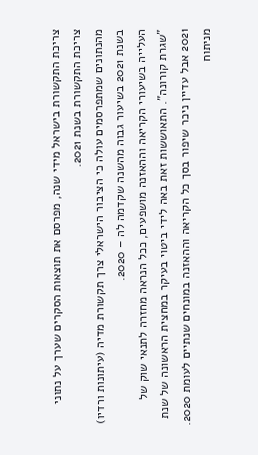צריכת התקשורת בישראל מידי שנה, מפרסם את תוצאות הסקרים שערך על נתוני צריכת התקשורת בשנת 2021.
מהנתונים שמתפרסמים עולה כי הציבור הישראלי צרך תקשורת מדיה (עיתונות ורדיו) בשנת 2021 בשיעור גבוה מהשנה שקדמה לה – 2020.
העלייה בשיעורי הקריאה וההאזנה מושפעים, ככל הנראה מחזרה לתנאי שוק של "שגרת קורונה". התאוששות זאת באה לידי ביטוי בעיקר במחצית הראשונה של שנת 2021 אבל עדיין ניכר שיפור בסך כל הקריאה וההאזנה במונחים שנתיים לעומת 2020.
מניתוח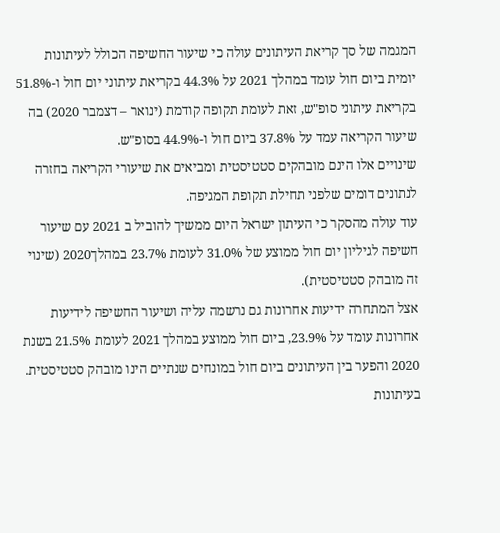המגמה של סך קריאת העיתונים עולה כי שיעור החשיפה הכולל לעיתונות יומית ביום חול עומד במהלך 2021 על 44.3% בקריאת עיתוני יום חול ו-51.8% בקריאת עיתוני סופ"ש, זאת לעומת תקופה קודמת (ינואר – דצמבר 2020) בה שיעור הקריאה עמד על 37.8% ביום חול ו-44.9% בסופ"ש.
שינויים אלו הינם מובהקים סטטיסטית ומביאים את שיעורי הקריאה בחזרה לנתונים דומים שלפני תחילת תקופת המגיפה.
עוד עולה מהסקר כי העיתון ישראל היום ממשיך להוביל ב 2021 עם שיעור חשיפה לגיליון יום חול ממוצע של 31.0% לעומת 23.7% במהלך2020 (שינוי זה מובהק סטטיסטית).
אצל המתחרה ידיעות אחרונות גם נרשמה עליה ושיעור החשיפה לידיעות אחרונות עומד על 23.9%, ביום חול ממוצע במהלך 2021 לעומת 21.5% בשנת 2020 והפער בין העיתונים ביום חול במונחים שנתיים הינו מובהק סטטיסטית.
בעיתונות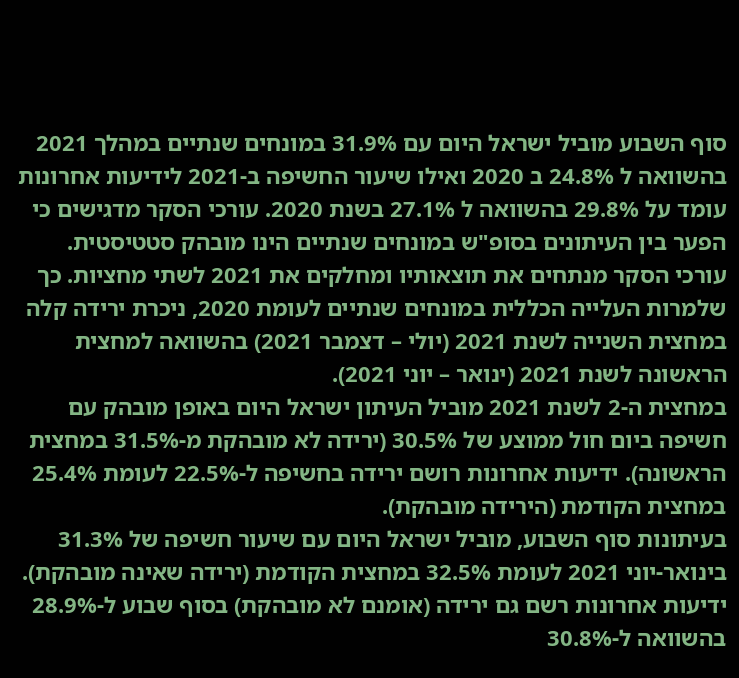סוף השבוע מוביל ישראל היום עם 31.9% במונחים שנתיים במהלך 2021 בהשוואה ל 24.8% ב 2020 ואילו שיעור החשיפה ב-2021 לידיעות אחרונות עומד על 29.8% בהשוואה ל 27.1% בשנת 2020. עורכי הסקר מדגישים כי הפער בין העיתונים בסופ"ש במונחים שנתיים הינו מובהק סטטיסטית.
עורכי הסקר מנתחים את תוצאותיו ומחלקים את 2021 לשתי מחציות. כך שלמרות העלייה הכללית במונחים שנתיים לעומת 2020, ניכרת ירידה קלה במחצית השנייה לשנת 2021 (יולי – דצמבר 2021) בהשוואה למחצית הראשונה לשנת 2021 (ינואר – יוני 2021).
במחצית ה-2 לשנת 2021 מוביל העיתון ישראל היום באופן מובהק עם חשיפה ביום חול ממוצע של 30.5% (ירידה לא מובהקת מ-31.5% במחצית הראשונה). ידיעות אחרונות רושם ירידה בחשיפה ל-22.5% לעומת 25.4% במחצית הקודמת (הירידה מובהקת).
בעיתונות סוף השבוע, מוביל ישראל היום עם שיעור חשיפה של 31.3% בינואר-יוני 2021 לעומת 32.5% במחצית הקודמת (ירידה שאינה מובהקת). ידיעות אחרונות רשם גם ירידה (אומנם לא מובהקת) בסוף שבוע ל-28.9% בהשוואה ל-30.8%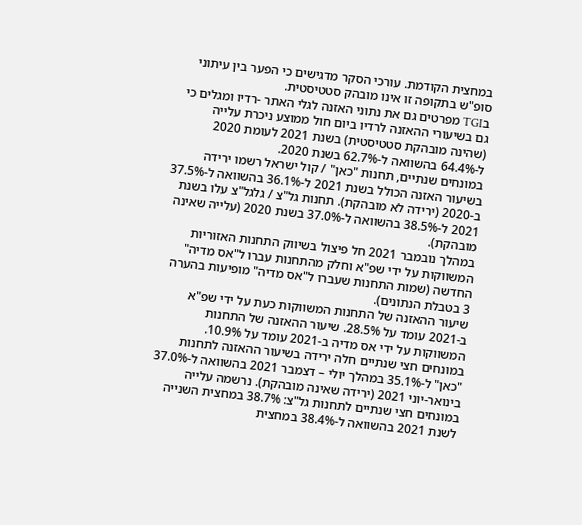במחצית הקודמת. עורכי הסקר מדגישים כי הפער בין עיתוני סופ"ש בתקופה זו אינו מובהק סטטיסטית.
בTGI מפרטים גם את נתוני האזנה לגלי האתר -רדיו ומגלים כי גם בשיעורי ההאזנה לרדיו ביום חול ממוצע ניכרת עלייה (שהינה מובהקת סטטיסטית) בשנת 2021 לעומת 2020 ל-64.4% בהשוואה ל-62.7% בשנת 2020.
במונחים שנתיים, תחנות "כאן" / קול ישראל רשמו ירידה בשיעור האזנה הכולל בשנת 2021 ל-36.1% בהשוואה ל-37.5% ב-2020 (ירידה לא מובהקת). תחנות גל"צ / גלגל"צ עלו בשנת 2021 ל-38.5% בהשוואה ל-37.0% בשנת 2020 (עלייה שאינה מובהקת).
במהלך נובמבר 2021 חל פיצול בשיווק התחנות האזוריות המשווקות על ידי שפ"א וחלק מהתחנות עברו ל"אס מדיה" החדשה (שמות התחנות שעברו ל"אס מדיה" מופיעות בהערה 3 בטבלת הנתונים).
שיעור ההאזנה של התחנות המשווקות כעת על ידי שפ"א ב-2021 עומד על 28.5%. שיעור ההאזנה של התחנות המשווקות על ידי אס מדיה ב-2021 עומד על 10.9%.
במונחים חצי שנתיים חלה ירידה בשיעור ההאזנה לתחנות "כאן" ל-35.1% במהלך יולי – דצמבר 2021 בהשוואה ל-37.0% בינואר-יוני 2021 (ירידה שאינה מובהקת). נרשמה עלייה במונחים חצי שנתיים לתחנות גל"צ: 38.7% במחצית השנייה לשנת 2021 בהשוואה ל-38.4% במחצית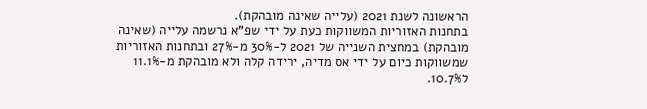הראשונה לשנת 2021 (עלייה שאינה מובהקת).
בתחנות האזוריות המשווקות כעת על ידי שפ"א נרשמה עלייה (שאינה מובהקת) במחצית השנייה של 2021 ל-30% מ-27% ובתחנות האזוריות שמשווקות כיום על ידי אס מדיה, ירידה קלה ולא מובהקת מ-11.1% ל10.7%.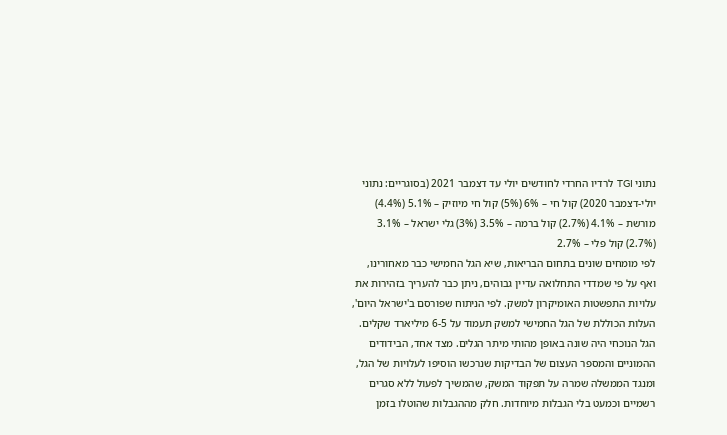נתוני TGI לרדיו החרדי לחודשים יולי עד דצמבר 2021 (בסוגריים: נתוני יולי-דצמבר 2020) קול חי – 6% (5%) קול חי מיוזיק – 5.1% (4.4%) מורשת – 4.1% (2.7%) קול ברמה – 3.5% (3%) גלי ישראל – 3.1% (2.7%) קול פלי – 2.7%
לפי מומחים שונים בתחום הבריאות, שיא הגל החמישי כבר מאחורינו, ואף על פי שמדדי התחלואה עדיין גבוהים, ניתן כבר להעריך בזהירות את עלויות התפשטות האומיקרון למשק. לפי הניתוח שפורסם ב'ישראל היום', העלות הכוללת של הגל החמישי למשק תעמוד על 6-5 מיליארד שקלים.
הגל הנוכחי היה שונה באופן מהותי מיתר הגלים. מצד אחד, הבידודים ההמוניים והמספר העצום של הבדיקות שנרכשו הוסיפו לעלויות של הגל, ומנגד הממשלה שמרה על תפקוד המשק, שהמשיך לפעול ללא סגרים רשמיים וכמעט בלי הגבלות מיוחדות. חלק מההגבלות שהוטלו בזמן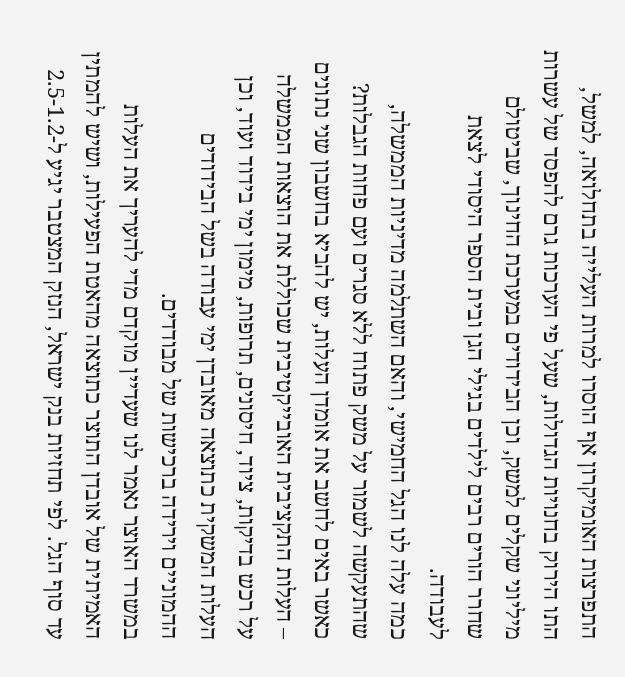התפרצות האומיקרון אף הוסרו למרות העלייה בתחלואה, למשל, התו הירוק בחנויות הגדולות, שעל פי הערכות גרם להפסד של עשרות מיליוני שקלים למשק, וכן הבידודים במערכת החינוך, שביטולם שחרר הורים רבים לילדים בגילי הגן ובית הספר היסודי לצאת לעבודה.
כמה עלה לנו הגל החמישי, והאם השתלמה מדיניות הממשלה, שהתעקשה לשמור על משק פתוח ללא סגרים ועם פחות הגבלות? כאשר באים לחשב את אומדן העלות, יש להביא בחשבון שני נתונים – העלות התקציבית האובייקטיבית שכוללת את הוצאות הממשלה על רכש בדיקות, ציוד, חיסונים, תרופות, מימון ימי בידוד ועוד, וכן העלות המשקית כתוצאה מאובדן ימי עבודה בשל הבידודים ההמוניים וירידה ברכישות של מבודדים.
במשרד האוצר נאמר לנו שעדיין מוקדם מדי להעריך את העלות האמיתית של אובדן התוצר כתוצאה מהאטת הפעילות, ושיש להמתין עד סוף הגל. לפי תחזיות בנק ישראל, הנזק המצטבר יגיע ל-2.5-1.2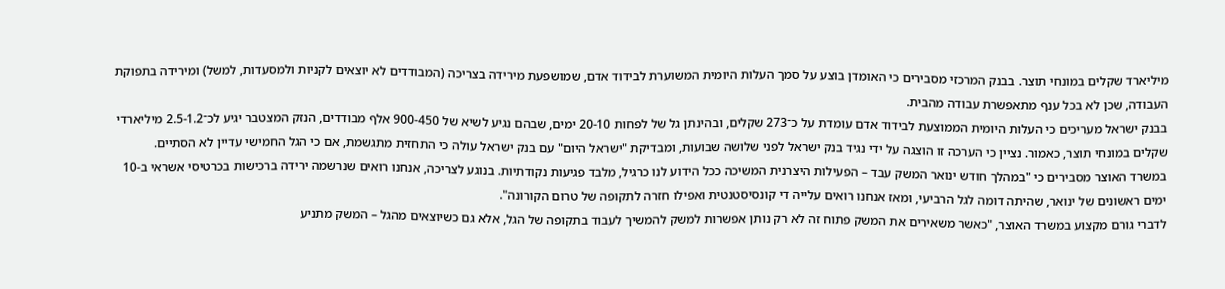מיליארד שקלים במונחי תוצר. בבנק המרכזי מסבירים כי האומדן בוצע על סמך העלות היומית המשוערת לבידוד אדם, שמושפעת מירידה בצריכה (המבודדים לא יוצאים לקניות ולמסעדות, למשל) ומירידה בתפוקת העבודה, שכן לא בכל ענף מתאפשרת עבודה מהבית.
בבנק ישראל מעריכים כי העלות היומית הממוצעת לבידוד אדם עומדת על כ־273 שקלים, ובהינתן גל של לפחות 20-10 ימים, שבהם נגיע לשיא של 900-450 אלף מבודדים, הנזק המצטבר יגיע לכ־2.5-1.2 מיליארדי שקלים במונחי תוצר, כאמור. נציין כי הערכה זו הוצגה על ידי נגיד בנק ישראל לפני שלושה שבועות, ומבדיקת "ישראל היום" עם בנק ישראל עולה כי התחזית מתגשמת, אם כי הגל החמישי עדיין לא הסתיים.
במשרד האוצר מסבירים כי "במהלך חודש ינואר המשק עבד – הפעילות היצרנית המשיכה ככל הידוע לנו כרגיל, מלבד פגיעות נקודתיות. בנוגע לצריכה, אנחנו רואים שנרשמה ירידה ברכישות בכרטיסי אשראי ב-10 ימים ראשונים של ינואר, שהיתה דומה לגל הרביעי, ומאז אנחנו רואים עלייה די קונסיסטנטית ואפילו חזרה לתקופה של טרום הקורונה".
לדברי גורם מקצוע במשרד האוצר, "כאשר משאירים את המשק פתוח זה לא רק נותן אפשרות למשק להמשיך לעבוד בתקופה של הגל, אלא גם כשיוצאים מהגל – המשק מתניע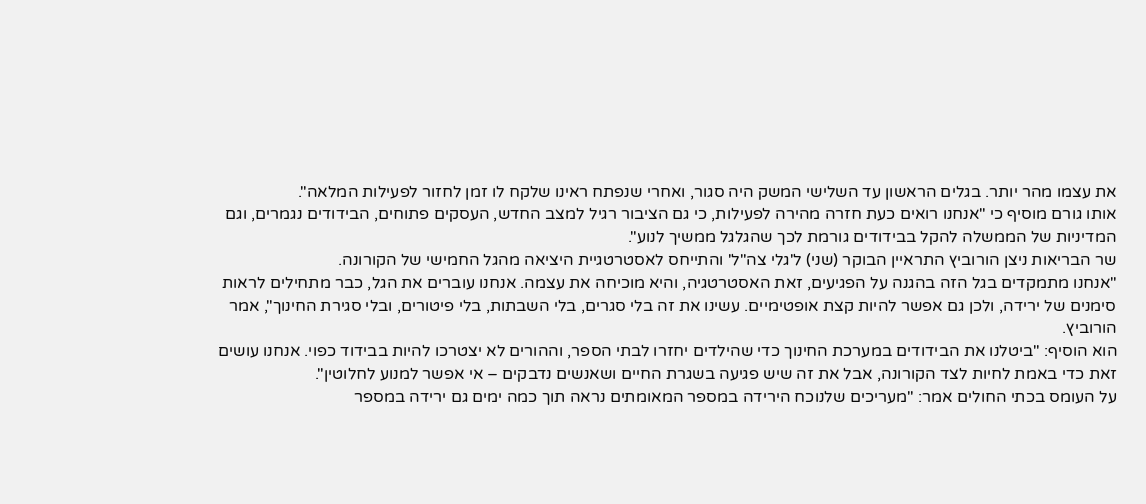את עצמו מהר יותר. בגלים הראשון עד השלישי המשק היה סגור, ואחרי שנפתח ראינו שלקח לו זמן לחזור לפעילות המלאה".
אותו גורם מוסיף כי "אנחנו רואים כעת חזרה מהירה לפעילות, כי גם הציבור רגיל למצב החדש, העסקים פתוחים, הבידודים נגמרים, וגם המדיניות של הממשלה להקל בבידודים גורמת לכך שהגלגל ממשיך לנוע".
שר הבריאות ניצן הורוביץ התראיין הבוקר (שני) ל'גלי צה"ל' והתייחס לאסטרטגיית היציאה מהגל החמישי של הקורונה.
"אנחנו מתמקדים בגל הזה בהגנה על הפגיעים, זאת האסטרטגיה, והיא מוכיחה את עצמה. אנחנו עוברים את הגל, כבר מתחילים לראות סימנים של ירידה, ולכן גם אפשר להיות קצת אופטימיים. עשינו את זה בלי סגרים, בלי השבתות, בלי פיטורים, ובלי סגירת החינוך", אמר הורוביץ.
הוא הוסיף: "ביטלנו את הבידודים במערכת החינוך כדי שהילדים יחזרו לבתי הספר, וההורים לא יצטרכו להיות בבידוד כפוי. אנחנו עושים זאת כדי באמת לחיות לצד הקורונה, אבל את זה שיש פגיעה בשגרת החיים ושאנשים נדבקים – אי אפשר למנוע לחלוטין".
על העומס בכתי החולים אמר: "מעריכים שלנוכח הירידה במספר המאומתים נראה תוך כמה ימים גם ירידה במספר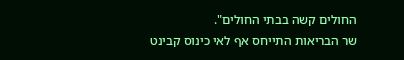החולים קשה בבתי החולים".
שר הבריאות התייחס אף לאי כינוס קבינט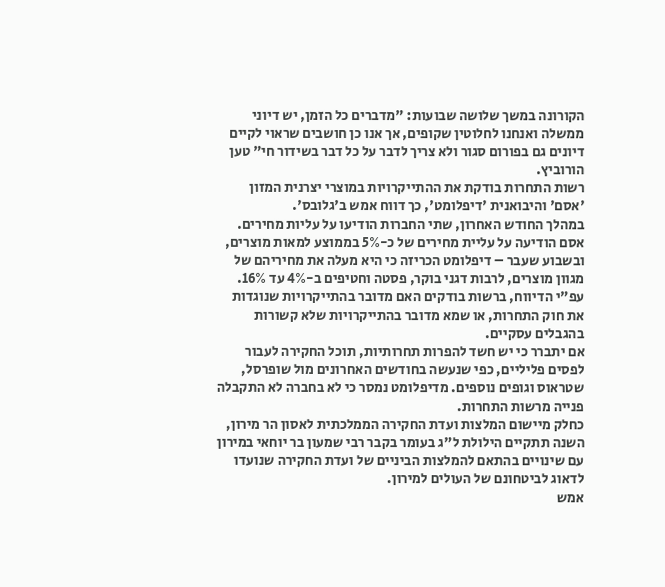הקורונה במשך שלושה שבועות: "מדברים כל הזמן, יש דיוני ממשלה ואנחנו לחלוטין שקופים, אך אנו כן חושבים שראוי לקיים דיונים גם בפורום סגור ולא צריך לדבר על כל דבר בשידור חי" טען הורוביץ.
רשות התחרות בודקת את ההתייקרויות במוצרי יצרנית המזון 'אסם' והיבואנית 'דיפלומט', כך דווח אמש ב'גלובס'.
במהלך החודש האחרון, שתי החברות הודיעו על עליות מחירים. אסם הודיעה על עליית מחירים של כ-5% בממוצע למאות מוצרים, ובשבוע שעבר – דיפלומט הכריזה כי היא מעלה את מחיריהם של מגוון מוצרים, לרבות דגני בוקר, פסטה וחטיפים ב-4% עד 16%.
עפ"י הדיווח, ברשות בודקים האם מדובר בהתייקרויות שנוגדות את חוק התחרות, או שמא מדובר בהתייקרויות שלא קשורות בהגבלים עסקיים.
אם יתברר כי יש חשד להפרות תחרותיות, תוכל החקירה לעבור לפסים פליליים, כפי שנעשה בחודשים האחרונים מול שופרסל, שטראוס וגופים נוספים. מדיפלומט נמסר כי לא בחברה לא התקבלה פנייה מרשות התחרות.
כחלק מיישום המלצות ועדת החקירה הממלכתית לאסון הר מירון, השנה תתקיים הילולת ל"ג בעומר בקבר רבי שמעון בר יוחאי במירון עם שינויים בהתאם להמלצות הביניים של ועדת החקירה שנועדו לדאוג לביטחונם של העולים למירון.
אמש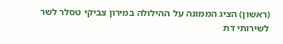(ראשון) הציג הממונה על ההילולה במירון צביקי טסלר לשר לשירותי דת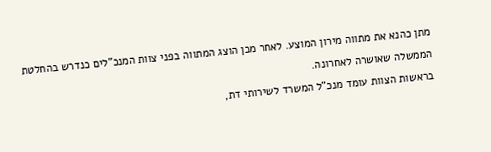מתן כהנא את מתווה מירון המוצע. לאחר מכן הוצג המתווה בפני צוות המנכ"לים כנדרש בהחלטת הממשלה שאושרה לאחרונה.
בראשות הצוות עומד מנכ"ל המשרד לשירותי דת,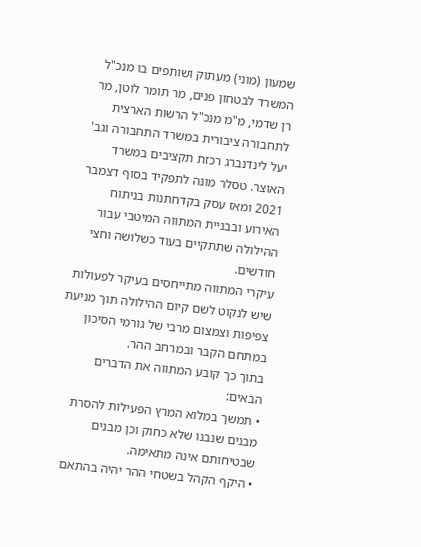שמעון (מוני) מעתוק ושותפים בו מנכ"ל המשרד לבטחון פנים, מר תומר לוטן, מר רן שדמי, מ"מ מנכ"ל הרשות הארצית לתחבורה ציבורית במשרד התחבורה וגב' יעל לינדנברג רכזת תקציבים במשרד האוצר. טסלר מונה לתפקיד בסוף דצמבר 2021 ומאז עסק בקדחתנות בניתוח האירוע ובבניית המתווה המיטבי עבור ההילולה שתתקיים בעוד כשלושה וחצי חודשים.
עיקרי המתווה מתייחסים בעיקר לפעולות שיש לנקוט לשם קיום ההילולה תוך מניעת צפיפות וצמצום מרבי של גורמי הסיכון במתחם הקבר ובמרחב ההר.
בתוך כך קובע המתווה את הדברים הבאים:
• תמשך במלוא המרץ הפעילות להסרת מבנים שנבנו שלא כחוק וכן מבנים שבטיחותם אינה מתאימה.
• היקף הקהל בשטחי ההר יהיה בהתאם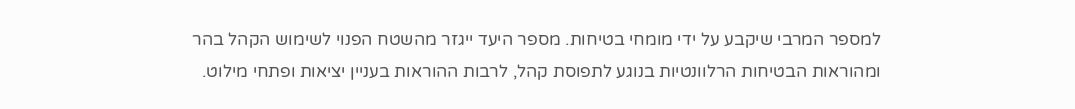למספר המרבי שיקבע על ידי מומחי בטיחות. מספר היעד ייגזר מהשטח הפנוי לשימוש הקהל בהר ומהוראות הבטיחות הרלוונטיות בנוגע לתפוסת קהל, לרבות ההוראות בעניין יציאות ופתחי מילוט.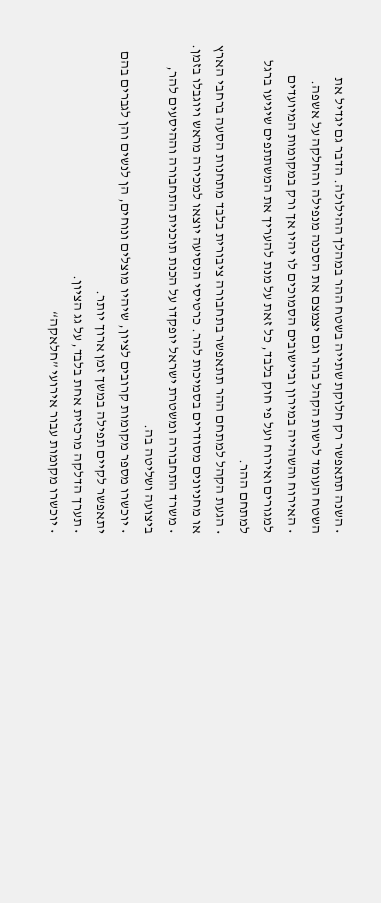• השנה תתאפשר רק חלוקת שתייה בשטח ההר במהלך ההילולה. הדבר גם יגדיל את השטח העומד לרשות הקהל בהר וגם יצמצם את הסכנה מנפילה והחלקה על אשפה.
• האירוח והשהייה במירון וביישובים הסמוכים לו יהיו אך ורק במקומות המיועדים למגורים ואירוח ועל פי חוק בלבד, כל זאת על מנת להעריך את המשתתפים שיגיעו ברגל למתחם ההר.
• הגעת הקהל למתחם ההר תתאפשר בתחבורה ציבורית בלבד מתחנות הסעה ברחבי הארץ או מחניונים מסודרים בסמיכות להר. כרטיסי הנסיעה יוצאו למכירה מראש ויוגבלו בזמן.
• משרד התחבורה ומשטרת ישראל יופקדו על הכנת תוכנית התחבורה וההיסעים להר, ביצועה ושליטה בה.
• יוכשרו מספר מקומות קרובים לציון, שיהיו מוצלים ונוחים, הן לנשים והן לגברים בהם יתאפשר לקיים תפילה במשך זמן ארוך יותר.
• תערך הדלקה מרכזית אחת בלבד, על גג הציון.
• יוכשרו מקומות עבור אירועי ”חלאקה“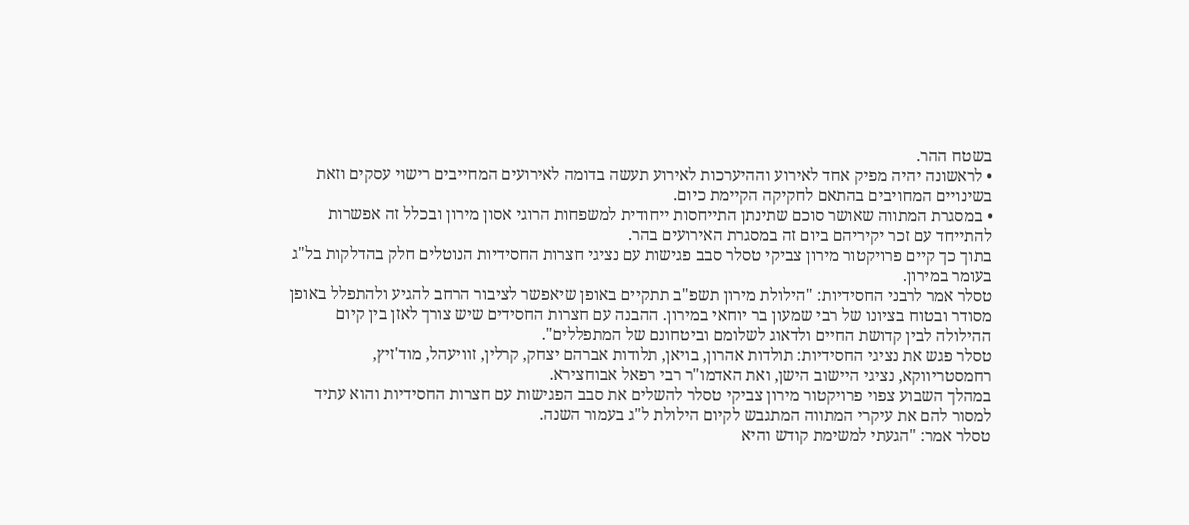בשטח ההר.
• לראשונה יהיה מפיק אחד לאירוע וההיערכות לאירוע תעשה בדומה לאירועים המחייבים רישוי עסקים וזאת בשינויים המחויבים בהתאם לחקיקה הקיימת כיום.
• במסגרת המתווה שאושר סוכם שתינתן התייחסות ייחודית למשפחות הרוגי אסון מירון ובכלל זה אפשרות להתייחד עם זכר יקיריהם ביום זה במסגרת האירועים בהר.
בתוך כך קיים פרויקטור מירון צביקי טסלר סבב פגישות עם נציגי חצרות החסידיות הנוטלים חלק בהדלקות בל"ג בעומר במירון.
טסלר אמר לרבני החסידיות: "הילולת מירון תשפ"ב תתקיים באופן שיאפשר לציבור הרחב להגיע ולהתפלל באופן מסודר ובטוח בציונו של רבי שמעון בר יוחאי במירון. ההבנה עם חצרות החסידים שיש צורך לאזן בין קיום ההילולה לבין קדושת החיים ולדאוג לשלומם וביטחונם של המתפללים".
טסלר פגש את נציגי החסידיות: תולדות אהרון, בויאן, תלודות אברהם יצחק, קרלין, זוויעהל, מוד'זיץ, רחמסטריווקא, נציגי היישוב הישן, ואת האדמו"ר רבי רפאל אבוחצירא.
במהלך השבוע צפוי פרויקטור מירון צביקי טסלר להשלים את סבב הפגישות עם חצרות החסידיות והוא עתיד למסור להם את עיקרי המתווה המתגבש לקיום הילולת ל"ג בעמור השנה.
טסלר אמר: "הגעתי למשימת קודש והיא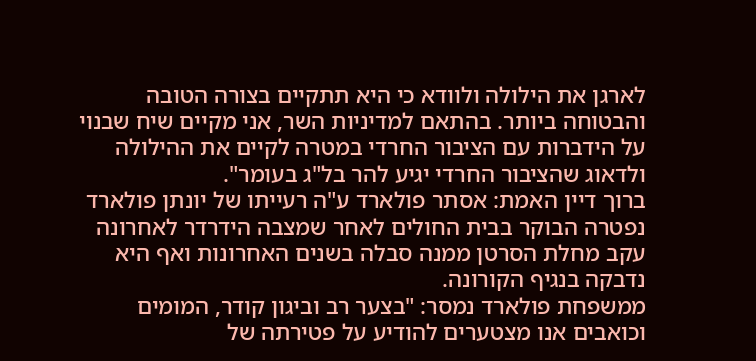לארגן את הילולה ולוודא כי היא תתקיים בצורה הטובה והבטוחה ביותר. בהתאם למדיניות השר, אני מקיים שיח שבנוי על הידברות עם הציבור החרדי במטרה לקיים את ההילולה ולדאוג שהציבור החרדי יגיע להר בל"ג בעומר".
ברוך דיין האמת: אסתר פולארד ע"ה רעייתו של יונתן פולארד נפטרה הבוקר בבית החולים לאחר שמצבה הידרדר לאחרונה עקב מחלת הסרטן ממנה סבלה בשנים האחרונות ואף היא נדבקה בנגיף הקורונה.
ממשפחת פולארד נמסר: "בצער רב וביגון קודר, המומים וכואבים אנו מצטערים להודיע על פטירתה של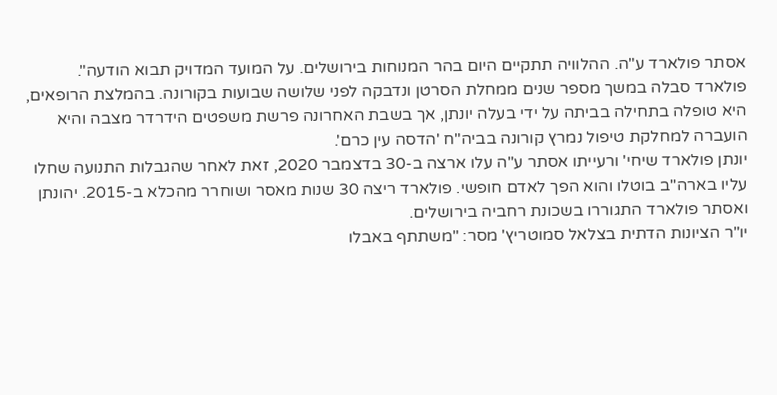אסתר פולארד ע"ה. ההלוויה תתקיים היום בהר המנוחות בירושלים. על המועד המדויק תבוא הודעה".
פולארד סבלה במשך מספר שנים ממחלת הסרטן ונדבקה לפני שלושה שבועות בקורונה. בהמלצת הרופאים, היא טופלה בתחילה בביתה על ידי בעלה יונתן, אך בשבת האחרונה פרשת משפטים הידרדר מצבה והיא הועברה למחלקת טיפול נמרץ קורונה בביה"ח 'הדסה עין כרם'.
יונתן פולארד שיחי' ורעייתו אסתר ע"ה עלו ארצה ב-30 בדצמבר 2020, זאת לאחר שהגבלות התנועה שחלו עליו בארה"ב בוטלו והוא הפך לאדם חופשי. פולארד ריצה 30 שנות מאסר ושוחרר מהכלא ב-2015. יהונתן ואסתר פולארד התגוררו בשכונת רחביה בירושלים.
יו"ר הציונות הדתית בצלאל סמוטריץ' מסר: "משתתף באבלו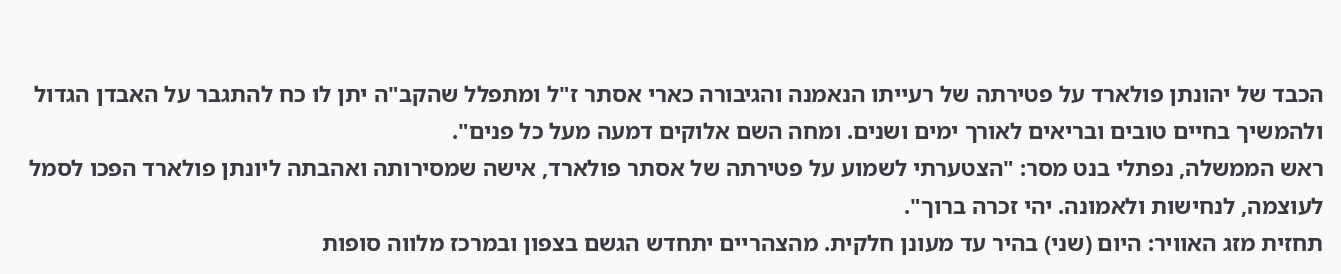הכבד של יהונתן פולארד על פטירתה של רעייתו הנאמנה והגיבורה כארי אסתר ז"ל ומתפלל שהקב"ה יתן לו כח להתגבר על האבדן הגדול ולהמשיך בחיים טובים ובריאים לאורך ימים ושנים. ומחה השם אלוקים דמעה מעל כל פנים".
ראש הממשלה, נפתלי בנט מסר: "הצטערתי לשמוע על פטירתה של אסתר פולארד, אישה שמסירותה ואהבתה ליונתן פולארד הפכו לסמל לעוצמה, לנחישות ולאמונה. יהי זכרה ברוך".
תחזית מזג האוויר: היום (שני) בהיר עד מעונן חלקית. מהצהריים יתחדש הגשם בצפון ובמרכז מלווה סופות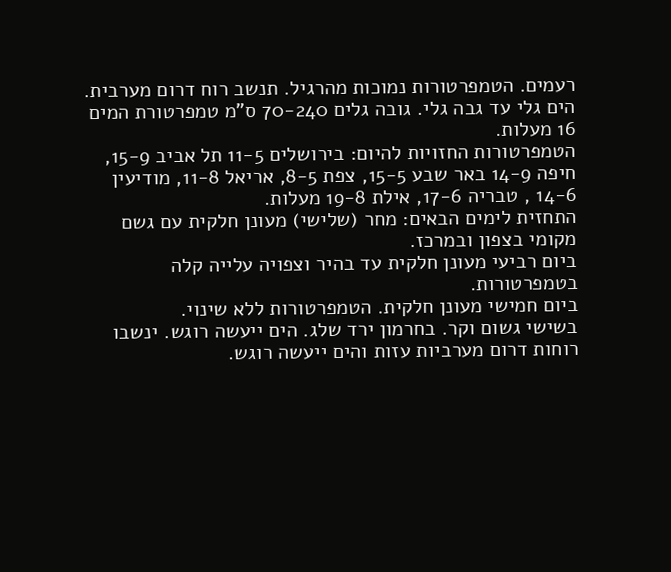רעמים. הטמפרטורות נמוכות מהרגיל. תנשב רוח דרום מערבית. הים גלי עד גבה גלי. גובה גלים 70-240 ס"מ טמפרטורת המים 16 מעלות.
הטמפרטורות החזויות להיום: בירושלים 11-5 תל אביב 15-9, חיפה 14-9 באר שבע 15-5, צפת 8-5, אריאל 11-8, מודיעין 14-6 , טבריה 17-6, אילת 19-8 מעלות.
התחזית לימים הבאים: מחר (שלישי) מעונן חלקית עם גשם מקומי בצפון ובמרכז.
ביום רביעי מעונן חלקית עד בהיר וצפויה עלייה קלה בטמפרטורות.
ביום חמישי מעונן חלקית. הטמפרטורות ללא שינוי.
בשישי גשום וקר. בחרמון ירד שלג. הים ייעשה רוגש. ינשבו רוחות דרום מערביות עזות והים ייעשה רוגש.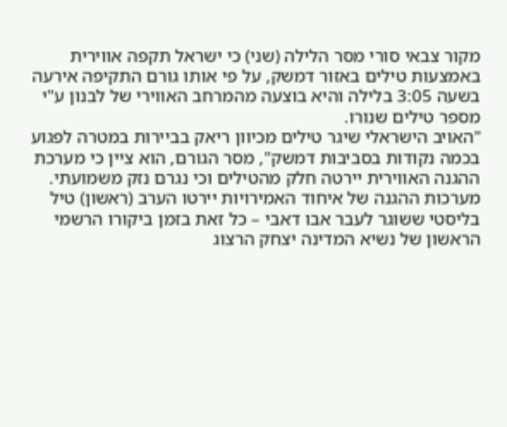מקור צבאי סורי מסר הלילה (שני) כי ישראל תקפה אווירית באמצעות טילים באזור דמשק, על פי אותו גורם התקיפה אירעה בשעה 3:05 בלילה והיא בוצעה מהמרחב האווירי של לבנון ע"י מספר טילים שנורו.
"האויב הישראלי שיגר טילים מכיוון ריאק בביירות במטרה לפגוע בכמה נקודות בסביבות דמשק", מסר הגורם, הוא ציין כי מערכת ההגנה האווירית יירטה חלק מהטילים וכי נגרם נזק משמועתי.
מערכות ההגנה של איחוד האמירויות יירטו הערב (ראשון) טיל בליסטי ששוגר לעבר אבו דאבי – כל זאת בזמן ביקורו הרשמי הראשון של נשיא המדינה יצחק הרצוג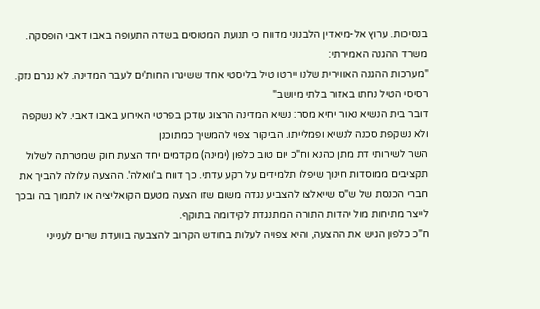בנסיכות. ערוץ אל-מיאדין הלבנוני מדווח כי תנועת המטוסים בשדה התעופה באבו דאבי הופסקה.
משרד ההגנה האמירתי:
"מערכות ההגנה האווירית שלנו יירטו טיל בליסטי אחד ששיגרו החות'ים לעבר המדינה. לא נגרם נזק. רסיסי הטיל נחתו באזור בלתי מיושב"
דובר בית הנשיא נאור יחיא מסר: נשיא המדינה הרצוג עודכן בפרטי האירוע באבו דאבי. לא נשקפה ולא נשקפת סכנה לנשיא ופמלייתו. הביקור צפוי להמשיך כמתוכנן
השר לשירותי דת מתן כהנא וח"כ יום טוב כלפון (ימינה) מקדמים יחד הצעת חוק שמטרתה לשלול תקציבים ממוסדות חינוך שיפלו תלמידים על רקע עדתי. כך דווח ב'וואלה'. ההצעה עלולה להביך את חברי הכנסת של ש"ס שייאלצו להצביע נגדה משום שזו הצעה מטעם הקואליציה או לתמוך בה ובכך לייצר מתיחות מול יהדות התורה המתנגדת לקידומה בתוקף.
ח"כ כלפון הגיש את ההצעה, והיא צפויה לעלות בחודש הקרוב להצבעה בוועדת שרים לענייני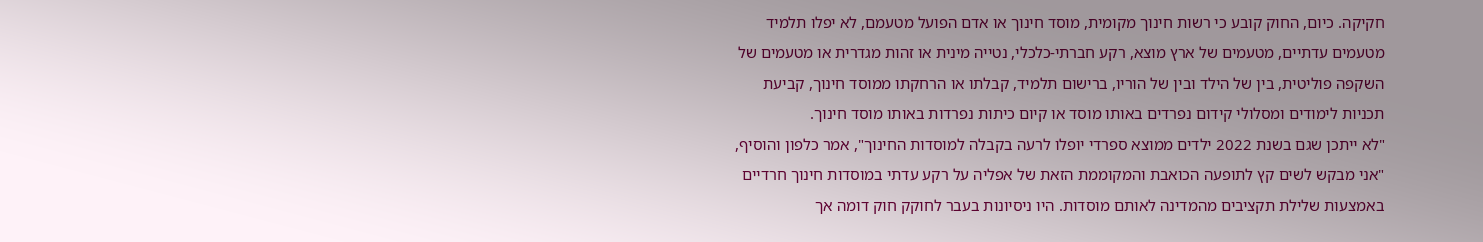חקיקה. כיום, החוק קובע כי רשות חינוך מקומית, מוסד חינוך או אדם הפועל מטעמם, לא יפלו תלמיד מטעמים עדתיים, מטעמים של ארץ מוצא, רקע חברתי-כלכלי, נטייה מינית או זהות מגדרית או מטעמים של השקפה פוליטית, בין של הילד ובין של הוריו, ברישום תלמיד, קבלתו או הרחקתו ממוסד חינוך, קביעת תכניות לימודים ומסלולי קידום נפרדים באותו מוסד או קיום כיתות נפרדות באותו מוסד חינוך.
"לא ייתכן שגם בשנת 2022 ילדים ממוצא ספרדי יופלו לרעה בקבלה למוסדות החינוך", אמר כלפון והוסיף, "אני מבקש לשים קץ לתופעה הכואבת והמקוממת הזאת של אפליה על רקע עדתי במוסדות חינוך חרדיים באמצעות שלילת תקציבים מהמדינה לאותם מוסדות. היו ניסיונות בעבר לחוקק חוק דומה אך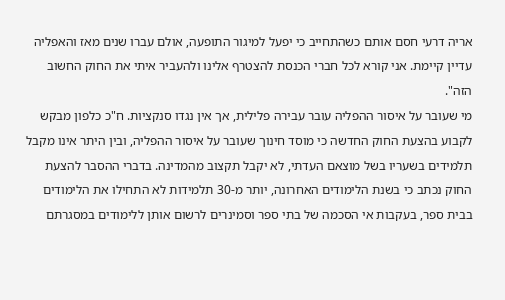אריה דרעי חסם אותם כשהתחייב כי יפעל למיגור התופעה, אולם עברו שנים מאז והאפליה עדיין קיימת. אני קורא לכל חברי הכנסת להצטרף אלינו ולהעביר איתי את החוק החשוב הזה".
מי שעובר על איסור ההפליה עובר עבירה פלילית, אך אין נגדו סנקציות. ח"כ כלפון מבקש לקבוע בהצעת החוק החדשה כי מוסד חינוך שעובר על איסור ההפליה, ובין היתר אינו מקבל תלמידים בשעריו בשל מוצאם העדתי, לא יקבל תקצוב מהמדינה. בדברי ההסבר להצעת החוק נכתב כי בשנת הלימודים האחרונה, יותר מ-30 תלמידות לא התחילו את הלימודים בבית ספר, בעקבות אי הסכמה של בתי ספר וסמינרים לרשום אותן ללימודים במסגרתם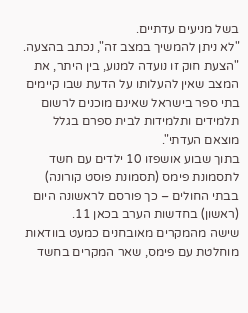בשל מניעים עדתיים.
"לא ניתן להמשיך במצב זה", נכתב בהצעה. "הצעת חוק זו נועדה למנוע, בין היתר, את המצב שאין להעלותו על הדעת שבו קיימים בתי ספר בישראל שאינם מוכנים לרשום תלמידים ותלמידות לבית ספרם בגלל מוצאם העדתי".
בתוך שבוע אושפזו 10 ילדים עם חשד לתסמונת פימס (תסמונת פוסט קורונה) בבתי החולים – כך פורסם לראשונה היום (ראשון) בחדשות הערב בכאן 11.
שישה מהמקרים מאובחנים כמעט בוודאות מוחלטת עם פימס, שאר המקרים בחשד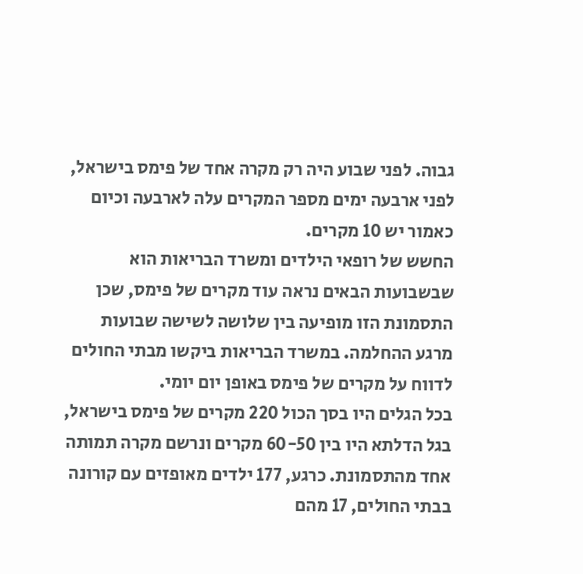גבוה. לפני שבוע היה רק מקרה אחד של פימס בישראל, לפני ארבעה ימים מספר המקרים עלה לארבעה וכיום כאמור יש 10 מקרים.
החשש של רופאי הילדים ומשרד הבריאות הוא שבשבועות הבאים נראה עוד מקרים של פימס, שכן התסמונת הזו מופיעה בין שלושה לשישה שבועות מרגע ההחלמה. במשרד הבריאות ביקשו מבתי החולים לדווח על מקרים של פימס באופן יום יומי.
בכל הגלים היו בסך הכול 220 מקרים של פימס בישראל, בגל הדלתא היו בין 60-50 מקרים ונרשם מקרה תמותה אחד מהתסמונת. כרגע, 177 ילדים מאופזים עם קורונה בבתי החולים, 17 מהם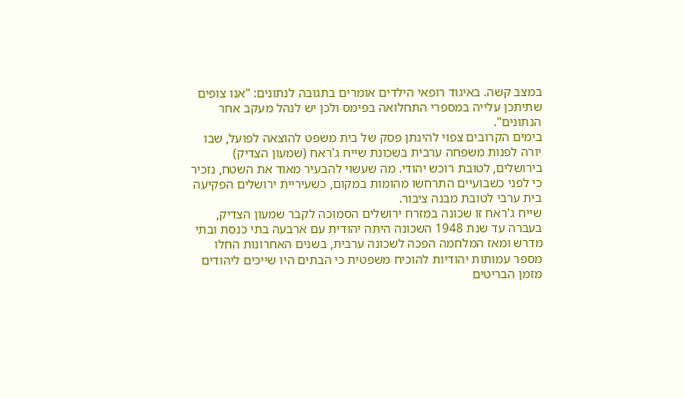במצב קשה. באיגוד רופאי הילדים אומרים בתגובה לנתונים: "אנו צופים שתיתכן עלייה במספרי התחלואה בפימס ולכן יש לנהל מעקב אחר הנתונים".
בימים הקרובים צפוי להינתן פסק של בית משפט להוצאה לפועל, שבו יורה לפנות משפחה ערבית בשכונת שייח ג'ראח (שמעון הצדיק) בירושלים, לטובת רוכש יהודי. מה שעשוי להבעיר מאוד את השטח, נזכיר כי לפני כשבועיים התרחשו מהומות במקום, כשעיריית ירושלים הפקיעה בית ערבי לטובת מבנה ציבור.
שייח ג'ראח זו שכונה במזרח ירושלים הסמוכה לקבר שמעון הצדיק, בעברה עד שנת 1948 השכונה היתה יהודית עם ארבעה בתי כנסת ובתי מדרש ומאז המלחמה הפכה לשכונה ערבית, בשנים האחרונות החלו מספר עמותות יהודיות להוכיח משפטית כי הבתים היו שייכים ליהודים מזמן הבריטים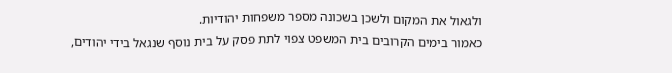ולגאול את המקום ולשכן בשכונה מספר משפחות יהודיות.
כאמור בימים הקרובים בית המשפט צפוי לתת פסק על בית נוסף שנגאל בידי יהודים,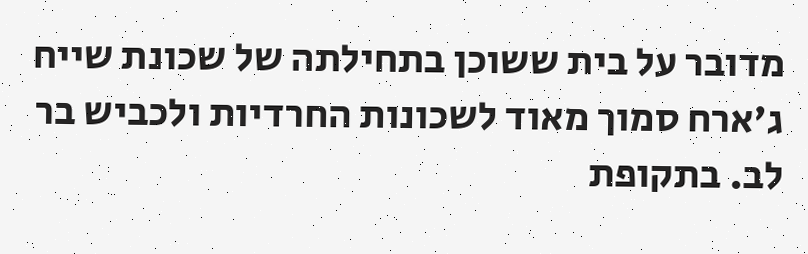מדובר על בית ששוכן בתחילתה של שכונת שייח ג'ארח סמוך מאוד לשכונות החרדיות ולכביש בר לב. בתקופת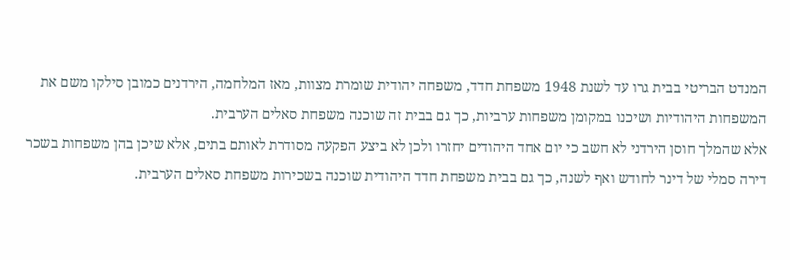המנדט הבריטי בבית גרו עד לשנת 1948 משפחת חדד, משפחה יהודית שומרת מצוות, מאז המלחמה, הירדנים כמובן סילקו משם את המשפחות היהודיות ושיכנו במקומן משפחות ערביות, כך גם בבית זה שוכנה משפחת סאלים הערבית.
אלא שהמלך חוסן הירדני לא חשב כי יום אחד היהודים יחזרו ולכן לא ביצע הפקעה מסודרת לאותם בתים, אלא שיכן בהן משפחות בשכר דירה סמלי של דינר לחודש ואף לשנה, כך גם בבית משפחת חדד היהודית שוכנה בשכירות משפחת סאלים הערבית.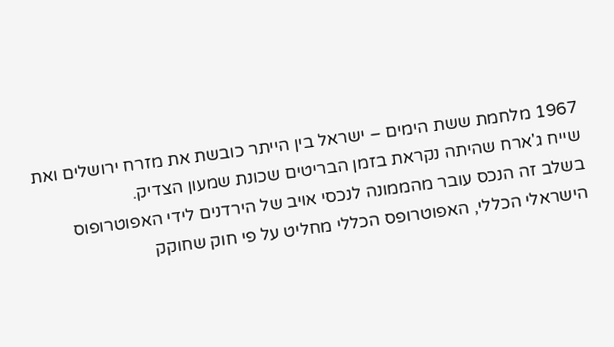1967 מלחמת ששת הימים – ישראל בין הייתר כובשת את מזרח ירושלים ואת שייח ג'ארח שהיתה נקראת בזמן הבריטים שכונת שמעון הצדיק.
בשלב זה הנכס עובר מהממונה לנכסי אויב של הירדנים לידי האפוטרופוס הישראלי הכללי, האפוטרופס הכללי מחליט על פי חוק שחוקק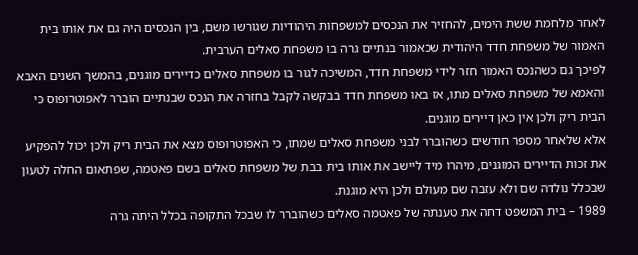לאחר מלחמת ששת הימים, להחזיר את הנכסים למשפחות היהודיות שגורשו משם, בין הנכסים היה גם את אותו בית האמור של משפחת חדד היהודית שכאמור בנתיים גרה בו משפחת סאלים הערבית.
לפיכך גם כשהנכס האמור חזר לידי משפחת חדד, המשיכה לגור בו משפחת סאלים כדיירים מוגנים, בהמשך השנים האבא והאמא של משפחת סאלים מתו, אז באו משפחת חדד בבקשה לקבל בחזרה את הנכס שבנתיים הוברר לאפוטרופוס כי הבית ריק ולכן אין כאן דיירים מוגנים.
אלא שלאחר מספר חודשים כשהוברר לבני משפחת סאלים שמתו, כי האפוטרופוס מצא את הבית ריק ולכן יכול להפקיע את זכות הדיירים המוגנים, מיהרו מיד ליישב את אותו בית בבת של משפחת סאלים בשם פאטמה, שפתאום החלה לטעון שבכלל נולדה שם ולא עזבה שם מעולם ולכן היא מוגנת.
1989 – בית המשפט דחה את טענתה של פאטמה סאלים כשהוברר לו שבכל התקופה בכלל היתה גרה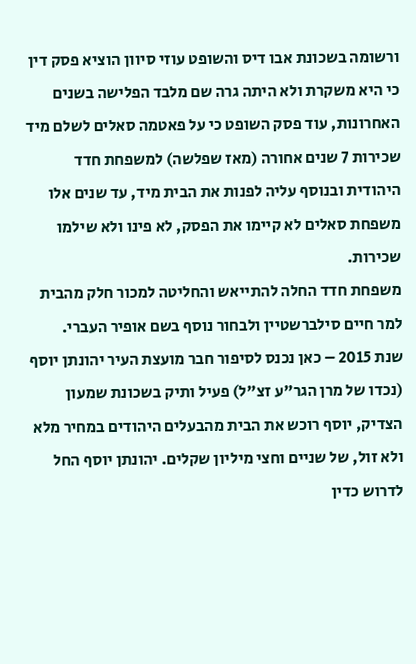ורשומה בשכונת אבו דיס והשופט עוזי סיוון הוציא פסק דין כי היא משקרת ולא היתה גרה שם מלבד הפלישה בשנים האחרונות, עוד פסק השופט כי על פאטמה סאלים לשלם מיד שכירות 7 שנים אחורה (מאז שפלשה) למשפחת חדד היהודית ובנוסף עליה לפנות את הבית מיד, עד שנים אלו משפחת סאלים לא קיימו את הפסק, לא פינו ולא שילמו שכירות.
משפחת חדד החלה להתייאש והחליטה למכור חלק מהבית למר חיים סילברשטיין ולבחור נוסף בשם אופיר העברי.
שנת 2015 – כאן נכנס לסיפור חבר מועצת העיר יהונתן יוסף (נכדו של מרן הגר"ע זצ"ל) פעיל ותיק בשכונת שמעון הצדיק, יוסף רוכש את הבית מהבעלים היהודים במחיר מלא ולא זול, של שניים וחצי מיליון שקלים. יהונתן יוסף החל לדרוש כדין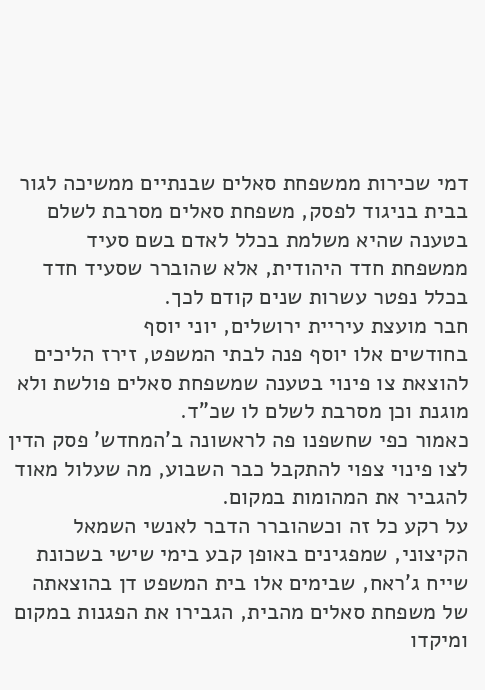דמי שכירות ממשפחת סאלים שבנתיים ממשיכה לגור בבית בניגוד לפסק, משפחת סאלים מסרבת לשלם בטענה שהיא משלמת בכלל לאדם בשם סעיד ממשפחת חדד היהודית, אלא שהוברר שסעיד חדד בכלל נפטר עשרות שנים קודם לכך.
חבר מועצת עיריית ירושלים, יוני יוסף
בחודשים אלו יוסף פנה לבתי המשפט, זירז הליכים להוצאת צו פינוי בטענה שמשפחת סאלים פולשת ולא מוגנת וכן מסרבת לשלם לו שכ"ד.
כאמור כפי שחשפנו פה לראשונה ב'המחדש' פסק הדין לצו פינוי צפוי להתקבל כבר השבוע, מה שעלול מאוד להגביר את המהומות במקום.
על רקע כל זה וכשהוברר הדבר לאנשי השמאל הקיצוני, שמפגינים באופן קבע בימי שישי בשכונת שייח ג'ראח, שבימים אלו בית המשפט דן בהוצאתה של משפחת סאלים מהבית, הגבירו את הפגנות במקום ומיקדו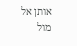אותן אל מול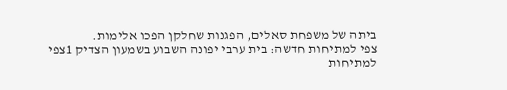ביתה של משפחת סאלים, הפגנות שחלקן הפכו אלימות.
צפי למתיחות חדשה: בית ערבי יפונה השבוע בשמעון הצדיק 1צפי למתיחות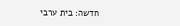חדשה: בית ערבי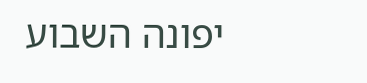יפונה השבוע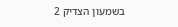בשמעון הצדיק 2